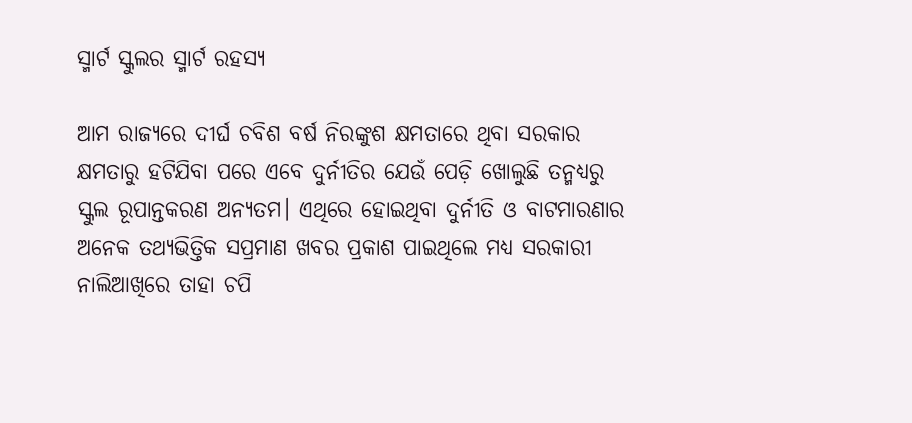ସ୍ମାର୍ଟ ସ୍କୁଲର ସ୍ମାର୍ଟ ରହସ୍ୟ

ଆମ ରାଜ୍ୟରେ ଦୀର୍ଘ ଚବିଶ ବର୍ଷ ନିରଙ୍କୁଶ କ୍ଷମତାରେ ଥିବା ସରକାର କ୍ଷମତାରୁ ହଟିଯିବା ପରେ ଏବେ ଦୁର୍ନୀତିର ଯେଉଁ ପେଡ଼ି ଖୋଲୁଛି ତନ୍ମଧ୍ୟରୁ ସ୍କୁଲ ରୂପାନ୍ତକରଣ ଅନ୍ୟତମ। ଏଥିରେ ହୋଇଥିବା ଦୁର୍ନୀତି ଓ ବାଟମାରଣାର ଅନେକ ତଥ୍ୟଭିତ୍ତିକ ସପ୍ରମାଣ ଖବର ପ୍ରକାଶ ପାଇଥିଲେ ମଧ୍ୟ ସରକାରୀ ନାଲିଆଖିରେ ତାହା ଚପି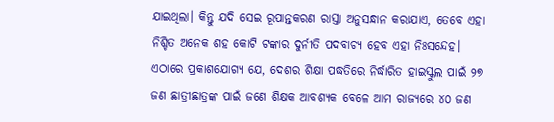ଯାଇଥିଲା। କିନ୍ତୁ ଯଦି ସେଇ ରୂପାନ୍ତକରଣ ରାସ୍ତା ଅନୁସନ୍ଧାନ କରାଯାଏ, ତେବେ ଏହା ନିଶ୍ଚିତ ଅନେକ ଶହ କୋଟି ଟଙ୍କାର ଦୁର୍ନୀତି ପଦବାଚ୍ୟ ହେବ ଏହା ନିଃସନ୍ଦେହ। ଏଠାରେ ପ୍ରକାଶଯୋଗ୍ୟ ଯେ, ଦେଶର ଶିକ୍ଷା ପଦ୍ଧତିରେ ନିର୍ଦ୍ଧାରିତ ହାଇସ୍କୁଲ ପାଇଁ ୨୭ ଜଣ ଛାତ୍ରୀଛାତ୍ରଙ୍କ ପାଇଁ ଜଣେ ଶିକ୍ଷକ ଆବଶ୍ୟକ ବେଳେ ଆମ ରାଜ୍ୟରେ ୪୦ ଜଣ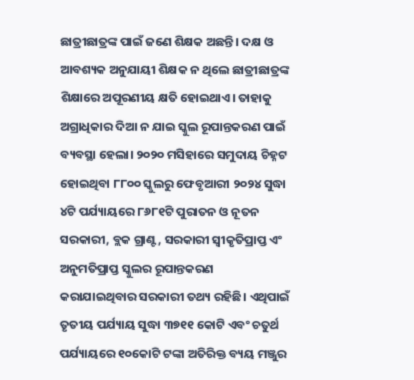ଛାତ୍ରୀଛାତ୍ରଙ୍କ ପାଇଁ ଜଣେ ଶିକ୍ଷକ ଅଛନ୍ତି। ଦକ୍ଷ ଓ ଆବଶ୍ୟକ ଅନୁଯାୟୀ ଶିକ୍ଷକ ନ ଥିଲେ ଛାତ୍ରୀଛାତ୍ରଙ୍କ ଶିକ୍ଷାରେ ଅପୂରଣୀୟ କ୍ଷତି ହୋଇଥାଏ। ତାହାକୁ ଅଗ୍ରାଧିକାର ଦିଆ ନ ଯାଇ ସ୍କୁଲ ରୂପାନ୍ତକରଣ ପାଇଁ ବ୍ୟବସ୍ଥା ହେଲା। ୨୦୨୦ ମସିହାରେ ସମୁଦାୟ ଚିହ୍ନଟ ହୋଇଥିବା ୮୮୦୦ ସ୍କୁଲରୁ ଫେବୃଆରୀ ୨୦୨୪ ସୁଦ୍ଧା ୪ଟି ପର୍ଯ୍ୟାୟରେ ୮୬୮୧ଟି ପୁରାତନ ଓ ନୂତନ ସରକାରୀ, ବ୍ଲକ ଗ୍ରାଣ୍ଟ, ସରକାରୀ ସ୍ବୀକୃତିପ୍ରାପ୍ତ ଏଂ ଅନୁମତିପ୍ରାପ୍ତ ସ୍କୁଲର ରୂପାନ୍ତକରଣ କରାଯାଇଥିବାର ସରକାରୀ ତଥ୍ୟ ରହିଛି। ଏଥିପାଇଁ ତୃତୀୟ ପର୍ଯ୍ୟାୟ ସୁଦ୍ଧା ୩୭୧୧ କୋଟି ଏବଂ ଚତୁର୍ଥ ପର୍ଯ୍ୟାୟରେ ୧୦କୋଟି ଟଙ୍କା ଅତିରିକ୍ତ ବ୍ୟୟ ମଞ୍ଜୁର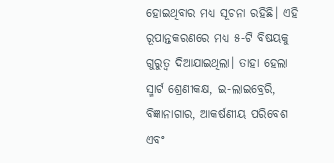ହୋଇଥିବାର ମଧ୍ୟ ସୂଚନା ରହିଛି। ଏହି ରୂପାନ୍ତକରଣରେ ମଧ୍ୟ ୫-ଟି ବିଷୟକୁ ଗୁରୁତ୍ୱ ଦିଆଯାଇଥିଲା। ତାହା ହେଲା ସ୍ମାର୍ଟ ଶ୍ରେଣୀକକ୍ଷ, ଇ-ଲାଇବ୍ରେରି, ବିଜ୍ଞାନାଗାର, ଆକର୍ଷଣୀୟ ପରିବେଶ ଏବଂ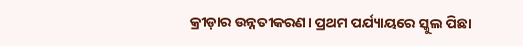କ୍ରୀଡ଼ାର ଉନ୍ନତୀକରଣ। ପ୍ରଥମ ପର୍ଯ୍ୟାୟରେ ସ୍କୁଲ ପିଛା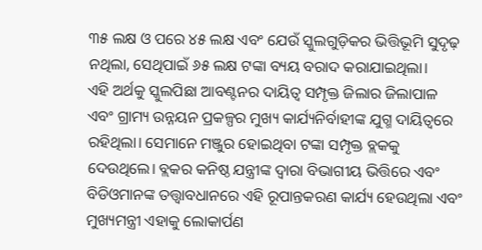୩୫ ଲକ୍ଷ ଓ ପରେ ୪୫ ଲକ୍ଷ ଏବଂ ଯେଉଁ ସ୍କୁଲଗୁଡ଼ିକର ଭିତ୍ତିଭୂମି ସୁଦୃଢ଼ ନଥିଲା, ସେଥିପାଇଁ ୬୫ ଲକ୍ଷ ଟଙ୍କା ବ୍ୟୟ ବରାଦ କରାଯାଇଥିଲା।
ଏହି ଅର୍ଥକୁ ସ୍କୁଲପିଛା ଆବଣ୍ଟନର ଦାୟିତ୍ୱ ସମ୍ପୃକ୍ତ ଜିଲାର ଜିଲାପାଳ ଏବଂ ଗ୍ରାମ୍ୟ ଉନ୍ନୟନ ପ୍ରକଳ୍ପର ମୁଖ୍ୟ କାର୍ଯ୍ୟନିର୍ବାହୀଙ୍କ ଯୁଗ୍ମ ଦାୟିତ୍ୱରେ ରହିଥିଲା। ସେମାନେ ମଞ୍ଜୁର ହୋଇଥିବା ଟଙ୍କା ସମ୍ପୃକ୍ତ ବ୍ଲକକୁ ଦେଉଥିଲେ। ବ୍ଲକର କନିଷ୍ଠ ଯନ୍ତ୍ରୀଙ୍କ ଦ୍ୱାରା ବିଭାଗୀୟ ଭିତ୍ତିରେ ଏବଂ ବିଡିଓମାନଙ୍କ ତତ୍ତ୍ୱାବଧାନରେ ଏହି ରୂପାନ୍ତକରଣ କାର୍ଯ୍ୟ ହେଉଥିଲା ଏବଂ ମୁଖ୍ୟମନ୍ତ୍ରୀ ଏହାକୁ ଲୋକାର୍ପଣ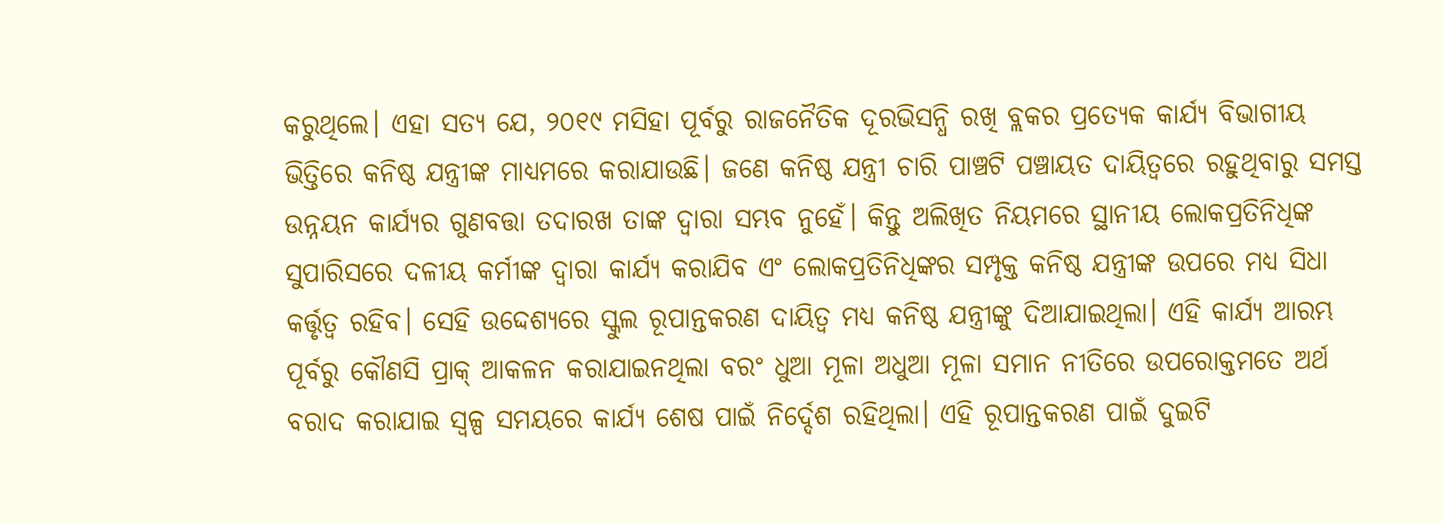କରୁଥିଲେ। ଏହା ସତ୍ୟ ଯେ, ୨୦୧୯ ମସିହା ପୂର୍ବରୁ ରାଜନୈତିକ ଦୂରଭିସନ୍ଧି ରଖି ବ୍ଲକର ପ୍ରତ୍ୟେକ କାର୍ଯ୍ୟ ବିଭାଗୀୟ ଭିତ୍ତିରେ କନିଷ୍ଠ ଯନ୍ତ୍ରୀଙ୍କ ମାଧ୍ୟମରେ କରାଯାଉଛି। ଜଣେ କନିଷ୍ଠ ଯନ୍ତ୍ରୀ ଚାରି ପାଞ୍ଚଟି ପଞ୍ଚାୟତ ଦାୟିତ୍ୱରେ ରହୁଥିବାରୁ ସମସ୍ତ ଉନ୍ନୟନ କାର୍ଯ୍ୟର ଗୁଣବତ୍ତା ତଦାରଖ ତାଙ୍କ ଦ୍ୱାରା ସମ୍ଭବ ନୁହେଁ। କିନ୍ତୁ ଅଲିଖିତ ନିୟମରେ ସ୍ଥାନୀୟ ଲୋକପ୍ରତିନିଧିଙ୍କ ସୁପାରିସରେ ଦଳୀୟ କର୍ମୀଙ୍କ ଦ୍ୱାରା କାର୍ଯ୍ୟ କରାଯିବ ଏଂ ଲୋକପ୍ରତିନିଧିଙ୍କର ସମ୍ପୃକ୍ତ କନିଷ୍ଠ ଯନ୍ତ୍ରୀଙ୍କ ଉପରେ ମଧ୍ୟ ସିଧା କର୍ତ୍ତୃତ୍ୱ ରହିବ। ସେହି ଉଦ୍ଦେଶ୍ୟରେ ସ୍କୁଲ ରୂପାନ୍ତକରଣ ଦାୟିତ୍ୱ ମଧ୍ୟ କନିଷ୍ଠ ଯନ୍ତ୍ରୀଙ୍କୁ ଦିଆଯାଇଥିଲା। ଏହି କାର୍ଯ୍ୟ ଆରମ୍ଭ ପୂର୍ବରୁ କୌଣସି ପ୍ରାକ୍‌ ଆକଳନ କରାଯାଇନଥିଲା ବରଂ ଧୁଆ ମୂଳା ଅଧୁଆ ମୂଳା ସମାନ ନୀତିରେ ଉପରୋକ୍ତମତେ ଅର୍ଥ ବରାଦ କରାଯାଇ ସ୍ବଳ୍ପ ସମୟରେ କାର୍ଯ୍ୟ ଶେଷ ପାଇଁ ନିର୍ଦ୍ଦେଶ ରହିଥିଲା। ଏହି ରୂପାନ୍ତକରଣ ପାଇଁ ଦୁଇଟି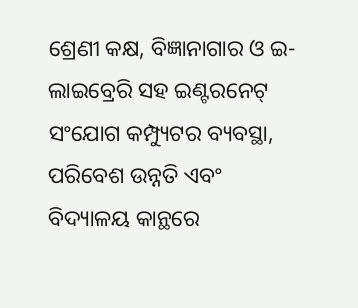ଶ୍ରେଣୀ କକ୍ଷ, ବିଜ୍ଞାନାଗାର ଓ ଇ-ଲାଇବ୍ରେରି ସହ ଇଣ୍ଟରନେଟ୍‌ ସଂଯୋଗ କମ୍ପ୍ୟୁଟର ବ୍ୟବସ୍ଥା, ପରିବେଶ ଉନ୍ନତି ଏବଂ ବିଦ୍ୟାଳୟ କାନ୍ଥରେ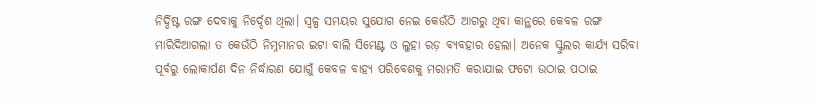ନିର୍ଦ୍ଦିଷ୍ଟ ରଙ୍ଗ ଦେବାକୁ ନିର୍ଦ୍ଦେଶ ଥିଲା। ସ୍ବଳ୍ପ ସମୟର ସୁଯୋଗ ନେଇ କେଉଁଠି ଆଗରୁ ଥିବା କାନ୍ଥରେ କେବଳ ରଙ୍ଗ ମାରିଦିଆଗଲା ତ କେଉଁଠି ନିମ୍ନମାନର ଇଟା ବାଲି ସିମେଣ୍ଟ ଓ ଲୁହା ରଡ଼ ବ୍ୟବହାର ହେଲା। ଅନେକ ସ୍କୁଲର କାର୍ଯ୍ୟ ସରିବା ପୂର୍ବରୁ ଲୋକାର୍ପଣ ଦିନ ନିର୍ଦ୍ଧାରଣ ଯୋଗୁଁ କେବଳ ବାହ୍ୟ ପରିବେଶକୁ ମରାମତି କରାଯାଇ ଫଟୋ ଉଠାଇ ପଠାଇ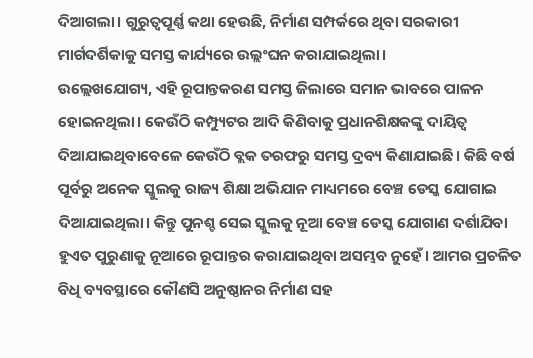ଦିଆଗଲା। ଗୁରୁତ୍ୱପୂର୍ଣ୍ଣ କଥା ହେଉଛି, ନିର୍ମାଣ ସମ୍ପର୍କରେ ଥିବା ସରକାରୀ ମାର୍ଗଦର୍ଶିକାକୁ ସମସ୍ତ କାର୍ଯ୍ୟରେ ଉଲ୍ଲଂଘନ କରାଯାଇଥିଲା।
ଉଲ୍ଲେଖଯୋଗ୍ୟ, ଏହି ରୂପାନ୍ତକରଣ ସମସ୍ତ ଜିଲାରେ ସମାନ ଭାବରେ ପାଳନ ହୋଇନଥିଲା। କେଉଁଠି କମ୍ପ୍ୟୁଟର ଆଦି କିଣିବାକୁ ପ୍ରଧାନଶିକ୍ଷକଙ୍କୁ ଦାୟିତ୍ୱ ଦିଆଯାଇଥିବାବେଳେ କେଉଁଠି ବ୍ଲକ ତରଫରୁ ସମସ୍ତ ଦ୍ରବ୍ୟ କିଣାଯାଇଛି। କିଛି ବର୍ଷ ପୂର୍ବରୁ ଅନେକ ସ୍କୁଲକୁ ରାଜ୍ୟ ଶିକ୍ଷା ଅଭିଯାନ ମାଧ୍ୟମରେ ବେଞ୍ଚ ଡେସ୍କ ଯୋଗାଇ ଦିଆଯାଇଥିଲା। କିନ୍ତୁ ପୁନଶ୍ଚ ସେଇ ସ୍କୁଲକୁ ନୂଆ ବେଞ୍ଚ ଡେସ୍କ ଯୋଗାଣ ଦର୍ଶାଯିବା ହୁଏତ ପୁରୁଣାକୁ ନୂଆରେ ରୂପାନ୍ତର କରାଯାଇଥିବା ଅସମ୍ଭବ ନୁହେଁ। ଆମର ପ୍ରଚଳିତ ବିଧି ବ୍ୟବସ୍ଥାରେ କୌଣସି ଅନୁଷ୍ଠାନର ନିର୍ମାଣ ସହ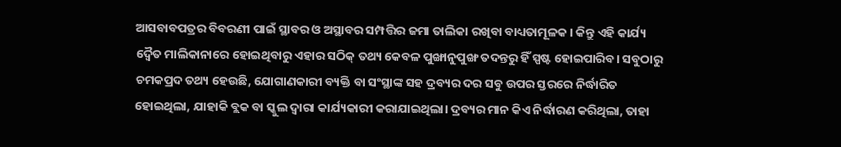ଆସବାବପତ୍ରର ବିବରଣୀ ପାଇଁ ସ୍ଥାବର ଓ ଅସ୍ଥାବର ସମ୍ପତ୍ତିର ଜମା ତାଲିକା ରଖିବା ବାଧ୍ୟତାମୂଳକ । କିନ୍ତୁ ଏହି କାର୍ଯ୍ୟ ଦ୍ୱୈତ ମାଲିକାନାରେ ହୋଇଥିବାରୁ ଏହାର ସଠିକ୍‌ ତଥ୍ୟ କେବଳ ପୁଙ୍ଖାନୁପୁଙ୍ଖ ତଦନ୍ତରୁ ହିଁ ସ୍ପଷ୍ଟ ହୋଇପାରିବ। ସବୁଠାରୁ ଚମକପ୍ରଦ ତଥ୍ୟ ହେଉଛି, ଯୋଗାଣକାରୀ ବ୍ୟକ୍ତି ବା ସଂସ୍ଥାଙ୍କ ସହ ଦ୍ରବ୍ୟର ଦର ସବୁ ଉପର ସ୍ତରରେ ନିର୍ଦ୍ଧାରିତ ହୋଇଥିଲା, ଯାହାକି ବ୍ଲକ ବା ସ୍କୁଲ ଦ୍ୱାରା କାର୍ଯ୍ୟକାରୀ କରାଯାଇଥିଲା। ଦ୍ରବ୍ୟର ମାନ କିଏ ନିର୍ଦ୍ଧାରଣ କରିଥିଲା, ତାହା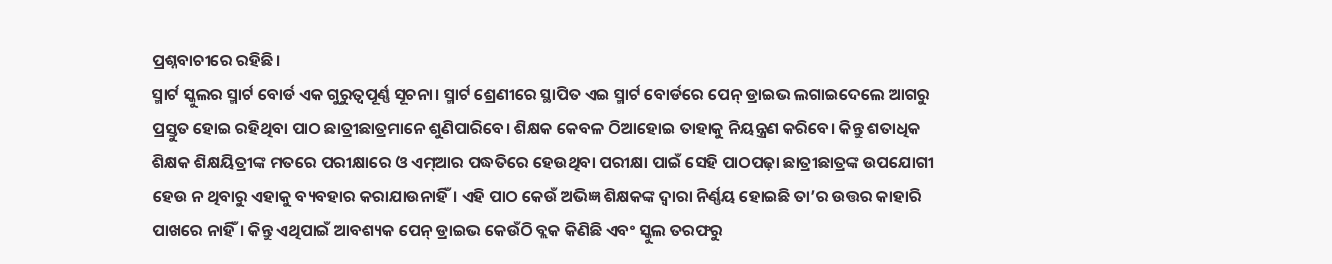ପ୍ରଶ୍ନବାଚୀରେ ରହିଛି।
ସ୍ମାର୍ଟ ସ୍କୁଲର ସ୍ମାର୍ଟ ବୋର୍ଡ ଏକ ଗୁରୁତ୍ୱପୂର୍ଣ୍ଣ ସୂଚନା। ସ୍ମାର୍ଟ ଶ୍ରେଣୀରେ ସ୍ଥାପିତ ଏଇ ସ୍ମାର୍ଟ ବୋର୍ଡରେ ପେନ୍‌ ଡ୍ରାଇଭ ଲଗାଇଦେଲେ ଆଗରୁ ପ୍ରସ୍ତୁତ ହୋଇ ରହିଥିବା ପାଠ ଛାତ୍ରୀଛାତ୍ରମାନେ ଶୁଣିପାରିବେ। ଶିକ୍ଷକ କେବଳ ଠିଆହୋଇ ତାହାକୁ ନିୟନ୍ତ୍ରଣ କରିବେ। କିନ୍ତୁ ଶତାଧିକ ଶିକ୍ଷକ ଶିକ୍ଷୟିତ୍ରୀଙ୍କ ମତରେ ପରୀକ୍ଷାରେ ଓ ଏମ୍‌ଆର ପଦ୍ଧତିରେ ହେଉଥିବା ପରୀକ୍ଷା ପାଇଁ ସେହି ପାଠପଢ଼ା ଛାତ୍ରୀଛାତ୍ରଙ୍କ ଉପଯୋଗୀ ହେଉ ନ ଥିବାରୁ ଏହାକୁ ବ୍ୟବହାର କରାଯାଉନାହିଁ। ଏହି ପାଠ କେଉଁ ଅଭିଜ୍ଞ ଶିକ୍ଷକଙ୍କ ଦ୍ୱାରା ନିର୍ଣ୍ଣୟ ହୋଇଛି ତା’ର ଉତ୍ତର କାହାରି ପାଖରେ ନାହିଁ। କିନ୍ତୁ ଏଥିପାଇଁ ଆବଶ୍ୟକ ପେନ୍‌ ଡ୍ରାଇଭ କେଉଁଠି ବ୍ଲକ କିଣିଛି ଏବଂ ସ୍କୁଲ ତରଫରୁ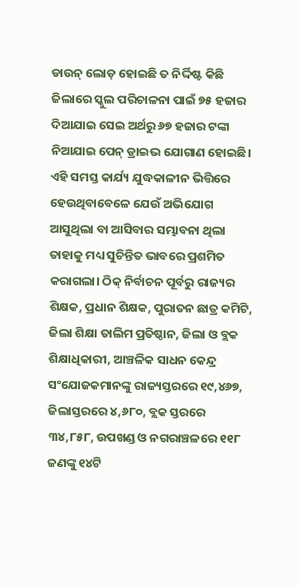ଡାଉନ୍‌ ଲୋଡ଼ ହୋଇଛି ତ ନିର୍ଦ୍ଦିଷ୍ଟ କିଛି ଜିଲାରେ ସ୍କୁଲ ପରିଚାଳନା ପାଇଁ ୭୫ ହଜାର ଦିଆଯାଇ ସେଇ ଅର୍ଥରୁ ୬୭ ହଜାର ଟଙ୍କା ନିଆଯାଇ ପେନ୍‌ ଡ୍ରାଇଭ ଯୋଗାଣ ହୋଇଛି। ଏହି ସମସ୍ତ କାର୍ଯ୍ୟ ଯୁଦ୍ଧକାଳୀନ ଭିତ୍ତିରେ ହେଉଥିବାବେଳେ ଯେଉଁ ଅଭିଯୋଗ ଆସୁଥିଲା ବା ଆସିବାର ସମ୍ଭାବନା ଥିଲା ତାହାକୁ ମଧ୍ୟ ସୁଚିନ୍ତିତ ଭାବରେ ପ୍ରଶମିତ କରାଗଲା। ଠିକ୍‌ ନିର୍ବାଚନ ପୂର୍ବରୁ ରାଜ୍ୟର ଶିକ୍ଷକ, ପ୍ରଧାନ ଶିକ୍ଷକ, ପୁରାତନ ଛାତ୍ର କମିଟି, ଜିଲା ଶିକ୍ଷା ତାଲିମ ପ୍ରତିଷ୍ଠାନ, ଜିଲା ଓ ବ୍ଲକ ଶିକ୍ଷାଧିକାରୀ, ଆଞ୍ଚଳିକ ସାଧନ କେନ୍ଦ୍ର ସଂଯୋଜକମାନଙ୍କୁ ରାଜ୍ୟସ୍ତରରେ ୧୯,୪୬୭, ଜିଲାସ୍ତରରେ ୪,୬୮୦, ବ୍ଲକ ସ୍ତରରେ ୩୪,୮୫୮, ଉପଖଣ୍ଡ ଓ ନଗରାଞ୍ଚଳରେ ୧୧୮ ଜଣଙ୍କୁ ୧୪ଟି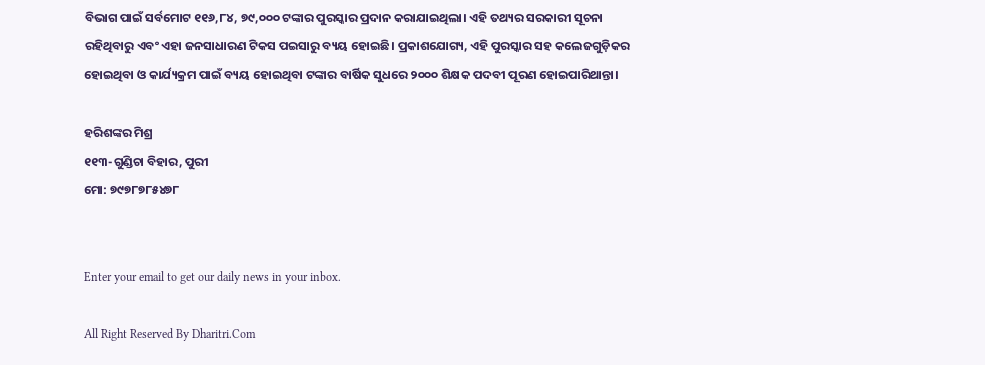ବିଭାଗ ପାଇଁ ସର୍ବମୋଟ ୧୧୬,୮୪, ୭୯,୦୦୦ ଟଙ୍କାର ପୁରସ୍କାର ପ୍ରଦାନ କରାଯାଇଥିଲା। ଏହି ତଥ୍ୟର ସରକାରୀ ସୂଚନା ରହିଥିବାରୁ ଏବଂ ଏହା ଜନସାଧାରଣ ଟିକସ ପଇସାରୁ ବ୍ୟୟ ହୋଇଛି। ପ୍ରକାଶଯୋଗ୍ୟ, ଏହି ପୁରସ୍କାର ସହ କଲେଜଗୁଡ଼ିକର ହୋଇଥିବା ଓ କାର୍ଯ୍ୟକ୍ରମ ପାଇଁ ବ୍ୟୟ ହୋଇଥିବା ଟଙ୍କାର ବାର୍ଷିକ ସୁଧରେ ୨୦୦୦ ଶିକ୍ଷକ ପଦବୀ ପୂରଣ ହୋଇପାରିଥାନ୍ତା।

ହରିଶଙ୍କର ମିଶ୍ର
୧୧୩-ଗୁଣ୍ଡିଚା ବିହାର, ପୁରୀ
ମୋ: ୭୯୭୮୭୮୫୪୭୮


Enter your email to get our daily news in your inbox.

All Right Reserved By Dharitri.Com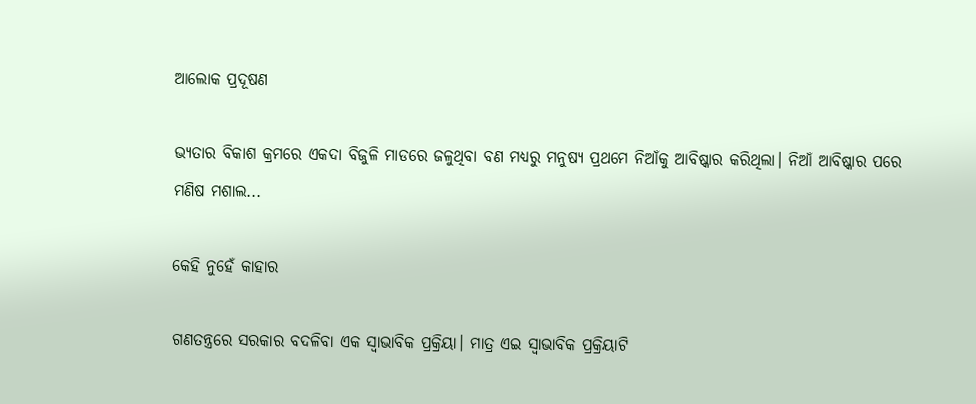ଆଲୋକ ପ୍ରଦୂଷଣ

ଭ୍ୟତାର ବିକାଶ କ୍ରମରେ ଏକଦା ବିଜୁଳି ମାଡରେ ଜଳୁଥିବା ବଣ ମଧ୍ୟରୁ ମନୁଷ୍ୟ ପ୍ରଥମେ ନିଆଁକୁ ଆବିଷ୍କାର କରିଥିଲା। ନିଆଁ ଆବିଷ୍କାର ପରେ ମଣିଷ ମଶାଲ...

କେହି ନୁହେଁ କାହାର

ଗଣତନ୍ତ୍ରରେ ସରକାର ବଦଳିବା ଏକ ସ୍ବାଭାବିକ ପ୍ରକ୍ରିୟା। ମାତ୍ର ଏଇ ସ୍ବାଭାବିକ ପ୍ରକ୍ରିୟାଟି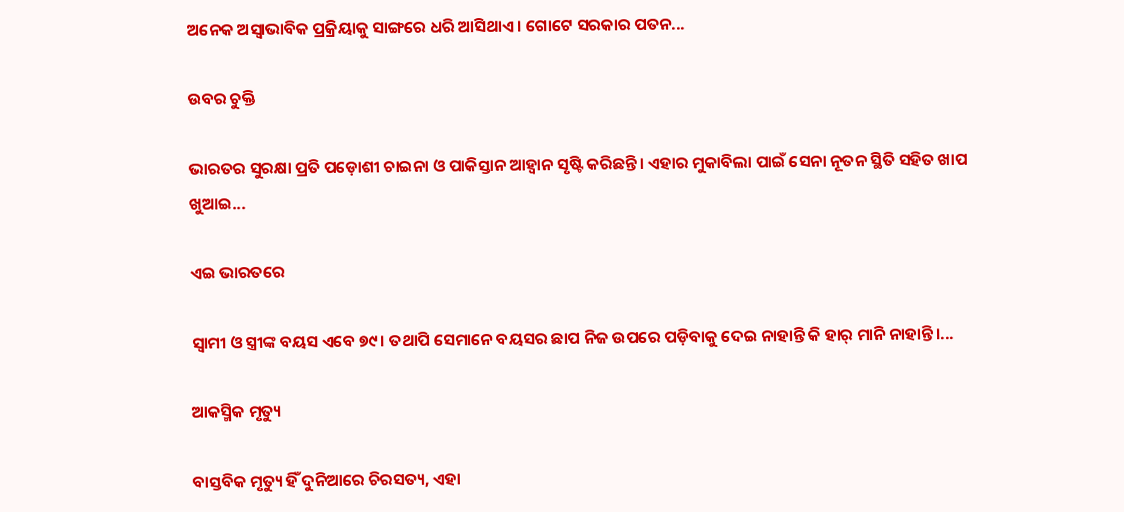ଅନେକ ଅସ୍ବାଭାବିକ ପ୍ରକ୍ରିୟାକୁ ସାଙ୍ଗରେ ଧରି ଆସିଥାଏ। ଗୋଟେ ସରକାର ପତନ...

ଉବର ଚୁକ୍ତି

ଭାରତର ସୁରକ୍ଷା ପ୍ରତି ପଡ଼ୋଶୀ ଚାଇନା ଓ ପାକିସ୍ତାନ ଆହ୍ବାନ ସୃଷ୍ଟି କରିଛନ୍ତି। ଏହାର ମୁକାବିଲା ପାଇଁ ସେନା ନୂତନ ସ୍ଥିତି ସହିତ ଖାପ ଖୁଆଇ...

ଏଇ ଭାରତରେ

ସ୍ବାମୀ ଓ ସ୍ତ୍ରୀଙ୍କ ବୟସ ଏବେ ୭୯। ତଥାପି ସେମାନେ ବୟସର ଛାପ ନିଜ ଉପରେ ପଡ଼ିବାକୁ ଦେଇ ନାହାନ୍ତି କି ହାର୍‌ ମାନି ନାହାନ୍ତି।...

ଆକସ୍ମିକ ମୃତ୍ୟୁ

ବାସ୍ତବିକ ମୃତ୍ୟୁ ହିଁ ଦୁନିଆରେ ଚିରସତ୍ୟ, ଏହା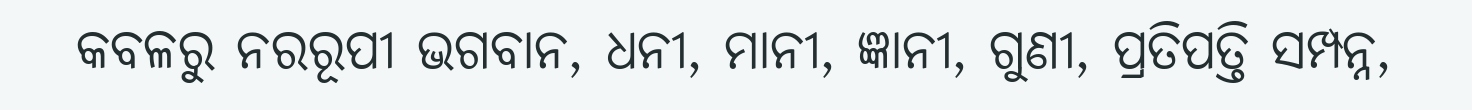କବଳରୁ ନରରୂପୀ ଭଗବାନ, ଧନୀ, ମାନୀ, ଜ୍ଞାନୀ, ଗୁଣୀ, ପ୍ରତିପତ୍ତି ସମ୍ପନ୍ନ,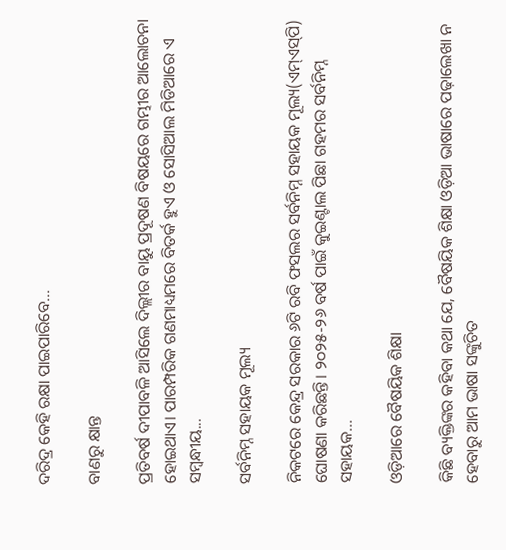ଦରିଦ୍ର କେହି ରକ୍ଷା ପାଇପାରିବେ...

ବାଣରୁ କ୍ଷାନ୍ତ

ପ୍ରତିବର୍ଷ ଦୀପାବଳି ଆସିଲେ ଦିଲ୍ଲୀର ବାୟୁ ପ୍ରଦୂଷଣ ବିଷୟରେ ଗମ୍ଭୀର ଆଲୋଚନା ହୋଇଥାଏ। ପାରମ୍ପରିକ ଗଣମାଧ୍ୟମରେ ବିତର୍କ ହୁଏ ଓ ସୋସିଆଲ ମିଡିଆରେ ଏ ସମ୍ବନ୍ଧୀୟ...

ସର୍ବନିମ୍ନ ସହାୟକ ମୂଲ୍ୟ

ନିକଟରେ କେନ୍ଦ୍ର ସରକାର ୬ଟି ରବି ଫସଲର ସର୍ବନିମ୍ନ ସହାୟକ ମୂଲ୍ୟ(ଏମ୍‌ଏସ୍‌ପି) ଘୋଷଣା କରିଛନ୍ତି। ୨୦୨୫-୨୬ ବର୍ଷ ପାଇଁ କୁଇଣ୍ଟାଲ ପିଛା ଗହମର ସର୍ବନିମ୍ନ ସହାୟକ...

ଓଡ଼ିଆରେ ବୈଷୟିକ ଶିକ୍ଷା

କିଛି ବ୍ୟକ୍ତିଙ୍କର କହିବା କଥା ଯେ, ବୈଷୟିକ ଶିକ୍ଷା ଓଡ଼ିଆ ଭାଷାରେ ପଢ଼ାଲେଖା ନ ହେବାରୁ ଆମ ଭାଷା ସଙ୍କୁଚିତ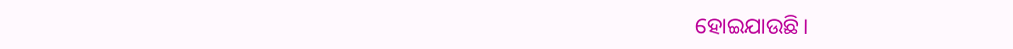ହୋଇଯାଉଛି।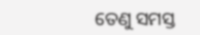ତେଣୁ ସମସ୍ତ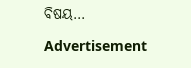ବିଷୟ...

Advertisement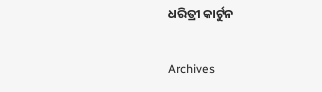ଧରିତ୍ରୀ କାର୍ଟୁନ

Archives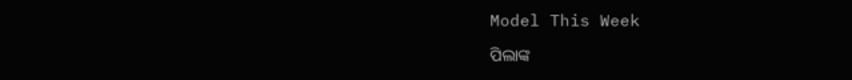Model This Week

ପିଲାଙ୍କ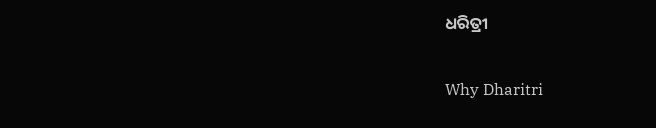ଧରିତ୍ରୀ

Why Dharitri